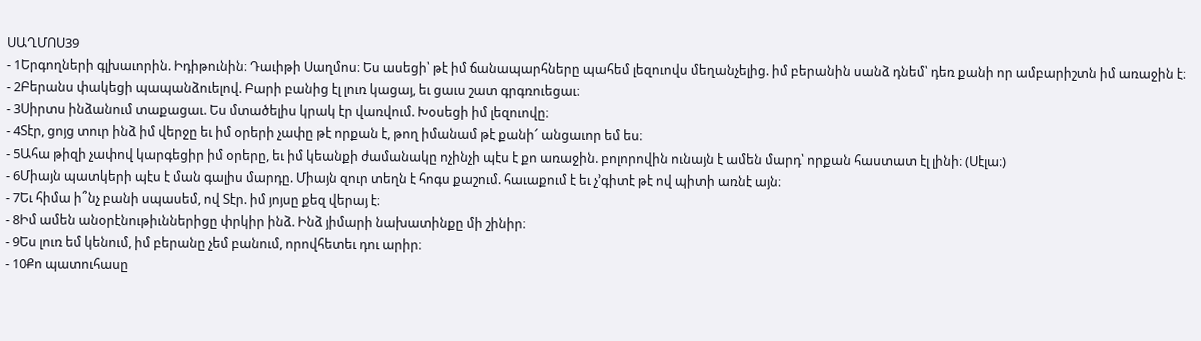ՍԱՂՄՈՍ39
- 1Երգողների գլխաւորին. Իդիթունին։ Դաւիթի Սաղմոս։ Ես ասեցի՝ թէ իմ ճանապարհները պահեմ լեզուովս մեղանչելից. իմ բերանին սանձ դնեմ՝ դեռ քանի որ ամբարիշտն իմ առաջին է։
- 2Բերանս փակեցի պապանձուելով. Բարի բանից էլ լուռ կացայ, եւ ցաւս շատ գրգռուեցաւ։
- 3Սիրտս ինձանում տաքացաւ. Ես մտածելիս կրակ էր վառվում. Խօսեցի իմ լեզուովը։
- 4Տէր, ցոյց տուր ինձ իմ վերջը եւ իմ օրերի չափը թէ որքան է, թող իմանամ թէ քանի՜ անցաւոր եմ ես։
- 5Ահա թիզի չափով կարգեցիր իմ օրերը, եւ իմ կեանքի ժամանակը ոչինչի պէս է քո առաջին. բոլորովին ունայն է ամեն մարդ՝ որքան հաստատ էլ լինի։ (Սէլա։)
- 6Միայն պատկերի պէս է ման գալիս մարդը. Միայն զուր տեղն է հոգս քաշում. հաւաքում է եւ չ’գիտէ թէ ով պիտի առնէ այն։
- 7Եւ հիմա ի՞նչ բանի սպասեմ, ով Տէր. իմ յոյսը քեզ վերայ է։
- 8Իմ ամեն անօրէնութիւններիցը փրկիր ինձ. Ինձ յիմարի նախատինքը մի շինիր։
- 9Ես լուռ եմ կենում, իմ բերանը չեմ բանում, որովհետեւ դու արիր։
- 10Քո պատուհասը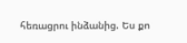հեռացրու ինձանից. Ես քո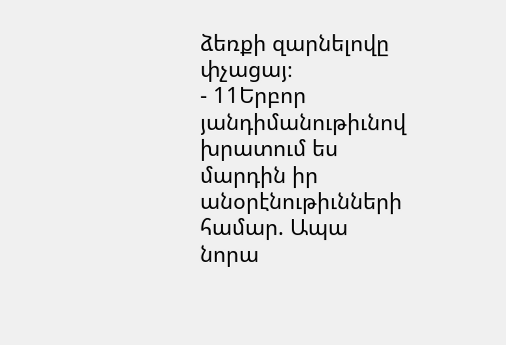ձեռքի զարնելովը փչացայ։
- 11Երբոր յանդիմանութիւնով խրատում ես մարդին իր անօրէնութիւնների համար. Ապա նորա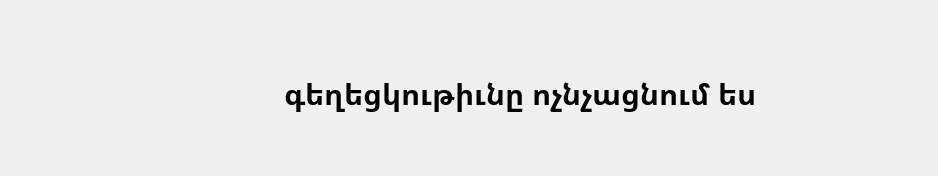գեղեցկութիւնը ոչնչացնում ես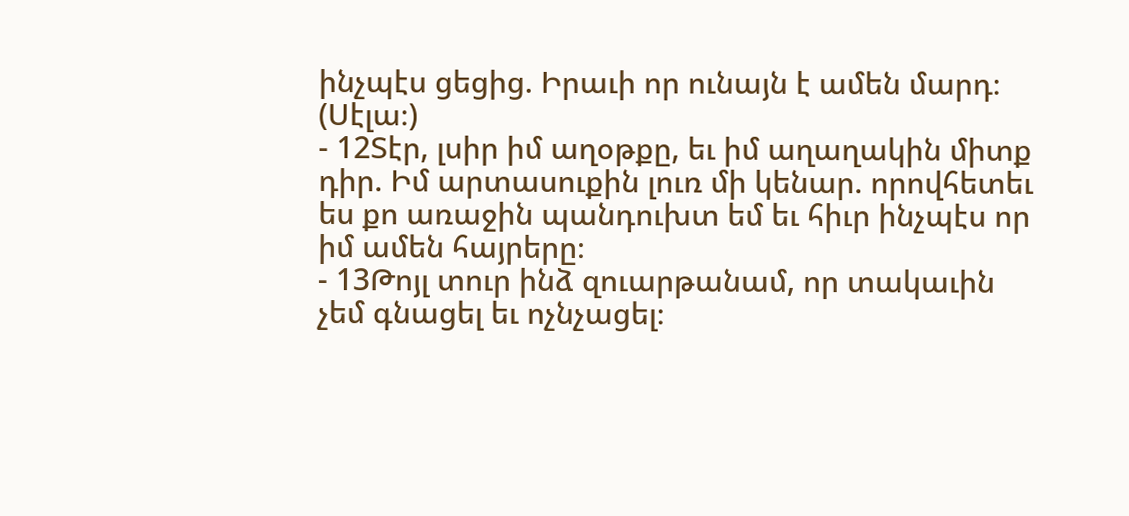ինչպէս ցեցից. Իրաւի որ ունայն է ամեն մարդ։ (Սէլա։)
- 12Տէր, լսիր իմ աղօթքը, եւ իմ աղաղակին միտք դիր. Իմ արտասուքին լուռ մի կենար. որովհետեւ ես քո առաջին պանդուխտ եմ եւ հիւր ինչպէս որ իմ ամեն հայրերը։
- 13Թոյլ տուր ինձ զուարթանամ, որ տակաւին չեմ գնացել եւ ոչնչացել։